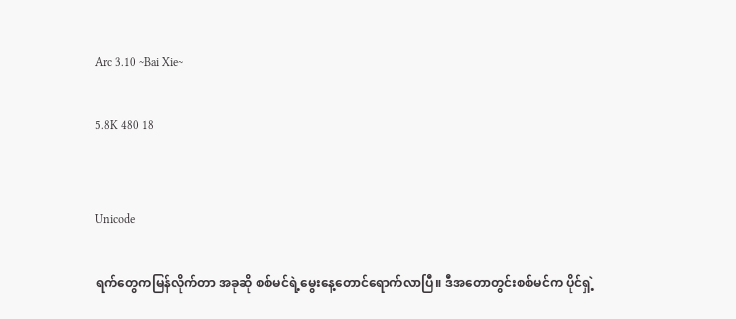Arc 3.10 ~Bai Xie~

5.8K 480 18


Unicode

ရက်တွေကမြန်လိုက်တာ အခုဆို စစ်မင်ရဲ့မွေးနေ့တောင်ရောက်လာပြီ။ ဒီအတောတွင်းစစ်မင်က ပိုင်ရှဲ့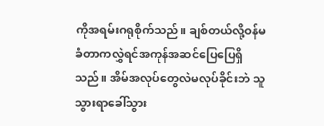ကိုအရမ်းဂရုစိုက်သည်။ ချစ်တယ်လို့ဝန်မခံတာကလွှဲရင်အကုန်အဆင်ပြေပြေရှိသည်။ အိမ်အလုပ်တွေလဲမလုပ်ခိုင်းဘဲ သူသွားရာခေါ်သွား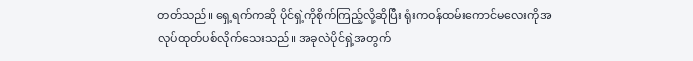တတ်သည်။ ရှေ့ရက်ကဆို ပိုင်ရှဲ့ကိုစိုက်ကြည့်လို့ဆိုပြီး ရုံးကဝန်ထမ်းကောင်မလေးကိုအလုပ်ထုတ်ပစ်လိုက်သေးသည်။ အခုလဲပိုင်ရှဲ့အတွက်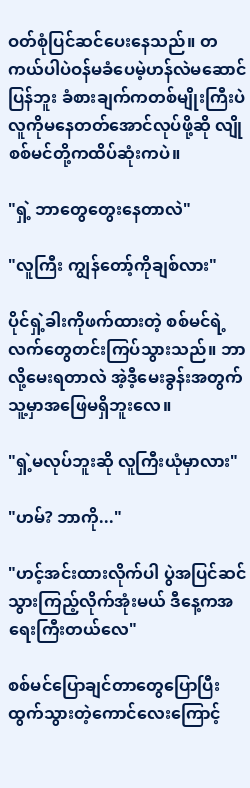ဝတ်စုံပြင်ဆင်ပေးနေသည်။ တကယ်ပါပဲဝန်မခံပေမဲ့ဟန်လဲမဆောင်ပြန်ဘူး ခံစားချက်ကတစ်မျိုးကြီးပဲ လူကိုမနေတတ်အောင်လုပ်ဖို့ဆို လျိုစစ်မင်တို့ကထိပ်ဆုံးကပဲ။

"ရှဲ့ ဘာတွေတွေးနေတာလဲ"

"လူကြီး ကျွန်တော့်ကိုချစ်လား"

ပိုင်ရှဲ့ခါးကိုဖက်ထားတဲ့ စစ်မင်ရဲ့လက်တွေတင်းကြပ်သွားသည်။ ဘာလို့မေးရတာလဲ အဲ့ဒီ့မေးခွန်းအတွက်သူ့မှာအဖြေမရှိဘူးလေ။

"ရှဲ့မလုပ်ဘူးဆို လူကြီးယုံမှာလား"

"ဟမ်? ဘာကို..."

"ဟင့်အင်းထားလိုက်ပါ ပွဲအပြင်ဆင်သွားကြည့်လိုက်အုံးမယ် ဒီနေ့ကအရေးကြီးတယ်လေ"

စစ်မင်ပြောချင်တာတွေပြောပြီးထွက်သွားတဲ့ကောင်လေးကြောင့်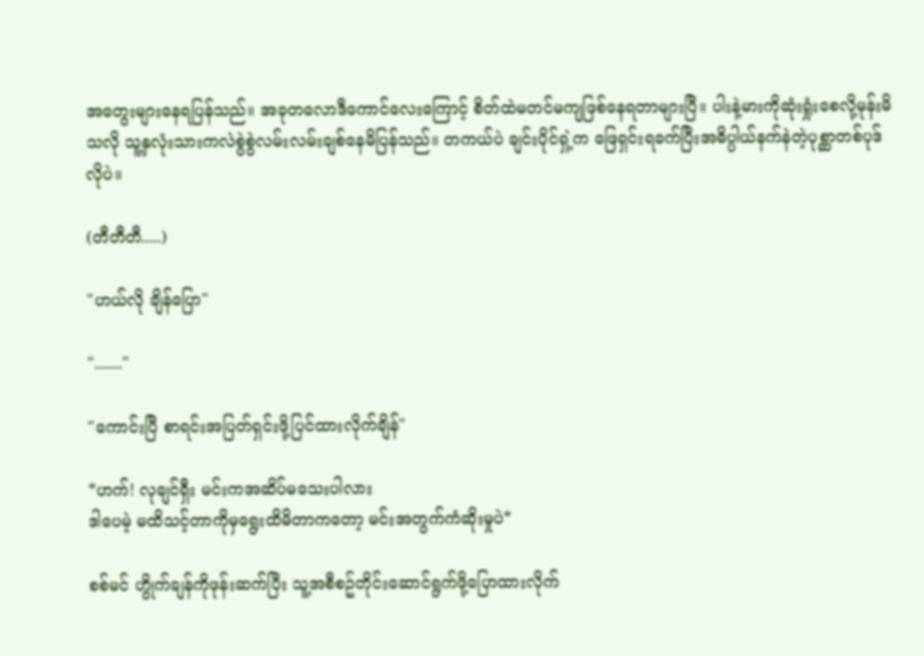အတွေးများနေရပြန်သည်။ အခုတလောဒီကောင်လေးကြောင့် စိတ်ထဲမတင်မကျဖြစ်နေရတာများပြီ။ ပါးနဲ့မားကိုဆုံးရှုံးစေလို့မုန်းမိသလို သူ့နှလုံးသားကလဲစွဲစွဲလမ်းလမ်းချစ်နေမိပြန်သည်။ တကယ်ပဲ ချင်းပိုင်ရှဲ့က ဖြေရှင်းရခက်ပြီးအဓိပ္ပါယ်နက်နဲတဲ့ပုစ္ဆာတစ်ပုဒ်လိုပဲ။

(တီတီတီ.....)

"ဟယ်လို ချိန်ပြော"

"......."

"ကောင်းပြီ စာရင်းအပြတ်ရှင်းဖို့ပြင်ထားလိုက်ချိန်"

*ဟက်! လုချင်ရှီး မင်းကအဆိပ်မသေးပါလား
ဒါပေမဲ့ မထိသင့်တာကိုမှရွေးထိမိတာကတော့ မင်းအတွက်ကံဆိုးမှုပဲ*

စစ်မင် ဟွိုက်ချန်ကိုဖုန်းဆက်ပြီး သူ့အစီစဥ်တိုင်းဆောင်ရွက်ဖို့ပြောထားလိုက်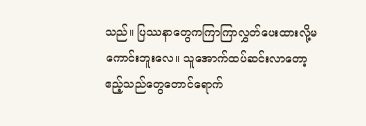သည်။ ပြဿနာတွေကကြာကြာလွှတ်ပေးထားလို့မကောင်းဘူးလေ။ သူအောက်ထပ်ဆင်းလာတော့ဧည့်သည်တွေတောင်ရောက်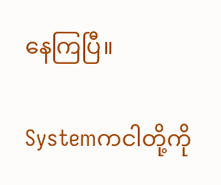နေကြပြီ။

Systemကငါတို့ကို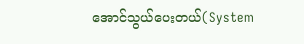အောင်သွယ်ပေးတယ်(System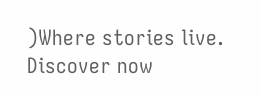)Where stories live. Discover now